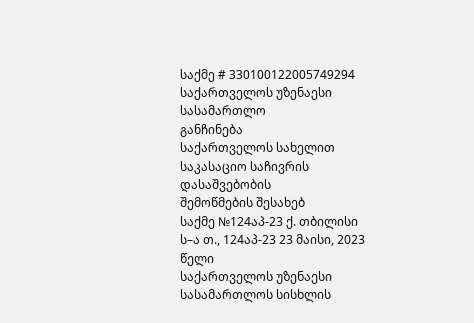საქმე # 330100122005749294
საქართველოს უზენაესი სასამართლო
განჩინება
საქართველოს სახელით
საკასაციო საჩივრის დასაშვებობის
შემოწმების შესახებ
საქმე №124აპ-23 ქ. თბილისი
ს–ა თ., 124აპ-23 23 მაისი, 2023 წელი
საქართველოს უზენაესი სასამართლოს სისხლის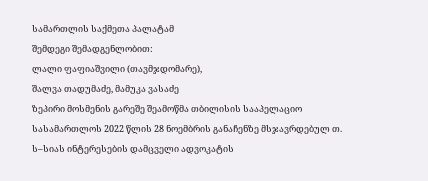სამართლის საქმეთა პალატამ
შემდეგი შემადგენლობით:
ლალი ფაფიაშვილი (თავმჯდომარე),
შალვა თადუმაძე, მამუკა ვასაძე
ზეპირი მოსმენის გარეშე შეამოწმა თბილისის სააპელაციო სასამართლოს 2022 წლის 28 ნოემბრის განაჩენზე მსჯავრდებულ თ. ს–სიას ინტერესების დამცველი ადვოკატის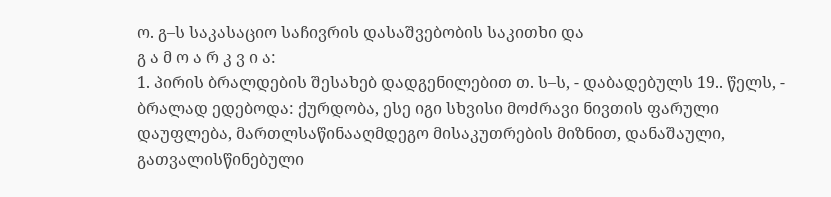ო. გ–ს საკასაციო საჩივრის დასაშვებობის საკითხი და
გ ა მ ო ა რ კ ვ ი ა:
1. პირის ბრალდების შესახებ დადგენილებით თ. ს–ს, - დაბადებულს 19.. წელს, - ბრალად ედებოდა: ქურდობა, ესე იგი სხვისი მოძრავი ნივთის ფარული დაუფლება, მართლსაწინააღმდეგო მისაკუთრების მიზნით, დანაშაული, გათვალისწინებული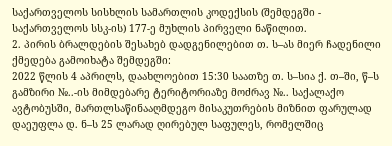საქართველოს სისხლის სამართლის კოდექსის (შემდეგში - საქართველოს სსკ-ის) 177-ე მუხლის პირველი ნაწილით.
2. პირის ბრალდების შესახებ დადგენილებით თ. ს–ას მიერ ჩადენილი ქმედება გამოიხატა შემდეგში:
2022 წლის 4 აპრილს, დაახლოებით 15:30 საათზე თ. ს–სია ქ. თ–ში, წ–ს გამზირი №..-ის მიმდებარე ტერიტორიაზე მოძრავ №.. საქალაქო ავტობუსში, მართლსაწინააღმდეგო მისაკუთრების მიზნით ფარულად დაეუფლა დ. ნ–ს 25 ლარად ღირებულ საფულეს, რომელშიც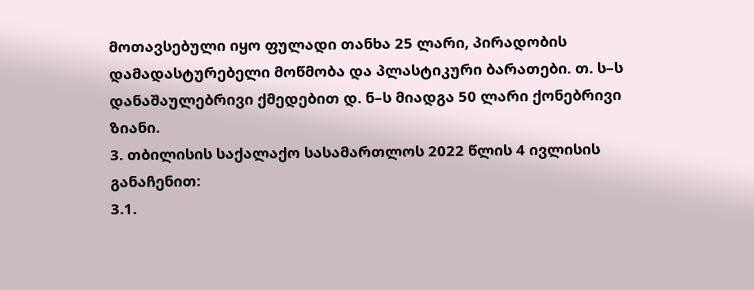მოთავსებული იყო ფულადი თანხა 25 ლარი, პირადობის დამადასტურებელი მოწმობა და პლასტიკური ბარათები. თ. ს–ს დანაშაულებრივი ქმედებით დ. ნ–ს მიადგა 50 ლარი ქონებრივი ზიანი.
3. თბილისის საქალაქო სასამართლოს 2022 წლის 4 ივლისის განაჩენით:
3.1.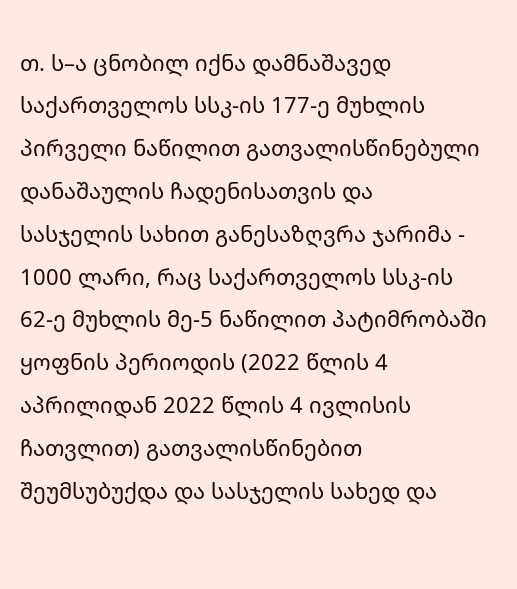თ. ს–ა ცნობილ იქნა დამნაშავედ საქართველოს სსკ-ის 177-ე მუხლის პირველი ნაწილით გათვალისწინებული დანაშაულის ჩადენისათვის და სასჯელის სახით განესაზღვრა ჯარიმა - 1000 ლარი, რაც საქართველოს სსკ-ის 62-ე მუხლის მე-5 ნაწილით პატიმრობაში ყოფნის პერიოდის (2022 წლის 4 აპრილიდან 2022 წლის 4 ივლისის ჩათვლით) გათვალისწინებით შეუმსუბუქდა და სასჯელის სახედ და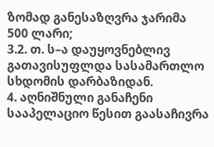ზომად განესაზღვრა ჯარიმა 500 ლარი;
3.2. თ. ს–ა დაუყოვნებლივ გათავისუფლდა სასამართლო სხდომის დარბაზიდან.
4. აღნიშნული განაჩენი სააპელაციო წესით გაასაჩივრა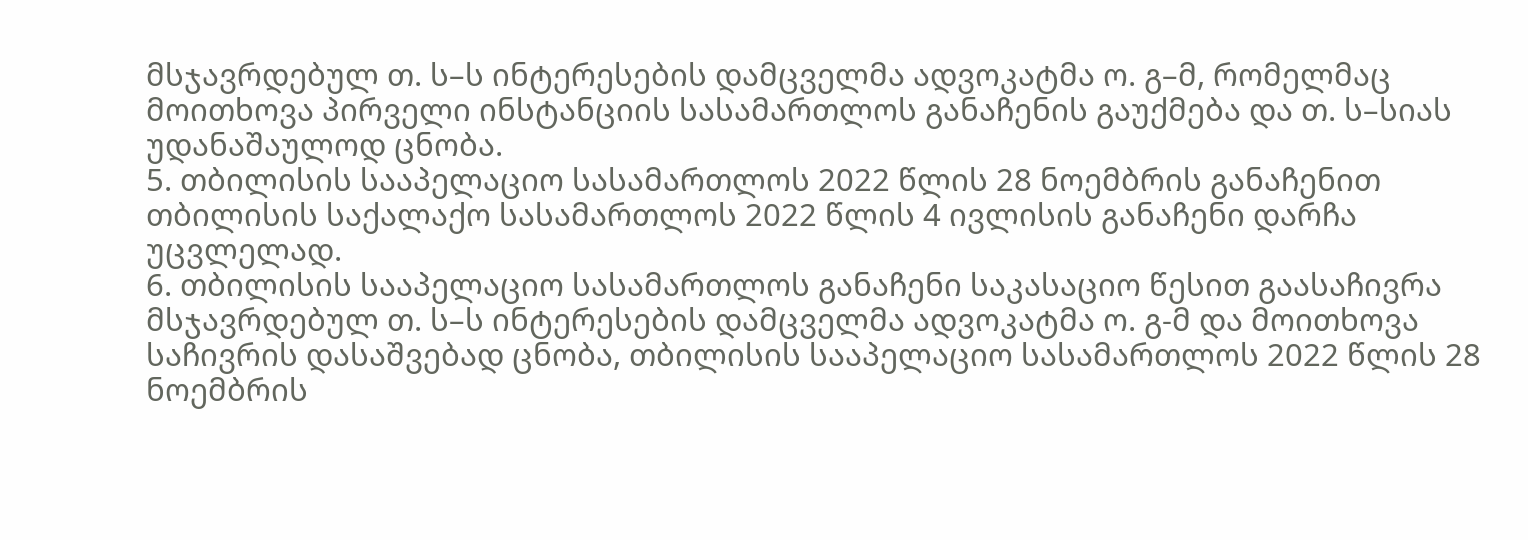მსჯავრდებულ თ. ს–ს ინტერესების დამცველმა ადვოკატმა ო. გ–მ, რომელმაც მოითხოვა პირველი ინსტანციის სასამართლოს განაჩენის გაუქმება და თ. ს–სიას უდანაშაულოდ ცნობა.
5. თბილისის სააპელაციო სასამართლოს 2022 წლის 28 ნოემბრის განაჩენით თბილისის საქალაქო სასამართლოს 2022 წლის 4 ივლისის განაჩენი დარჩა უცვლელად.
6. თბილისის სააპელაციო სასამართლოს განაჩენი საკასაციო წესით გაასაჩივრა მსჯავრდებულ თ. ს–ს ინტერესების დამცველმა ადვოკატმა ო. გ-მ და მოითხოვა საჩივრის დასაშვებად ცნობა, თბილისის სააპელაციო სასამართლოს 2022 წლის 28 ნოემბრის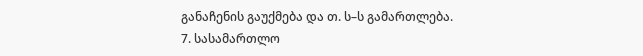განაჩენის გაუქმება და თ. ს–ს გამართლება.
7. სასამართლო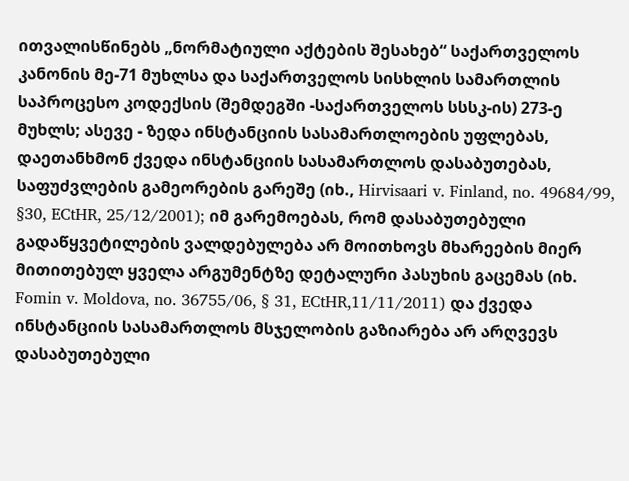ითვალისწინებს „ნორმატიული აქტების შესახებ“ საქართველოს კანონის მე-71 მუხლსა და საქართველოს სისხლის სამართლის საპროცესო კოდექსის (შემდეგში -საქართველოს სსსკ-ის) 273-ე მუხლს; ასევე - ზედა ინსტანციის სასამართლოების უფლებას, დაეთანხმონ ქვედა ინსტანციის სასამართლოს დასაბუთებას, საფუძვლების გამეორების გარეშე (იხ., Hirvisaari v. Finland, no. 49684/99, §30, ECtHR, 25/12/2001); იმ გარემოებას, რომ დასაბუთებული გადაწყვეტილების ვალდებულება არ მოითხოვს მხარეების მიერ მითითებულ ყველა არგუმენტზე დეტალური პასუხის გაცემას (იხ. Fomin v. Moldova, no. 36755/06, § 31, ECtHR,11/11/2011) და ქვედა ინსტანციის სასამართლოს მსჯელობის გაზიარება არ არღვევს დასაბუთებული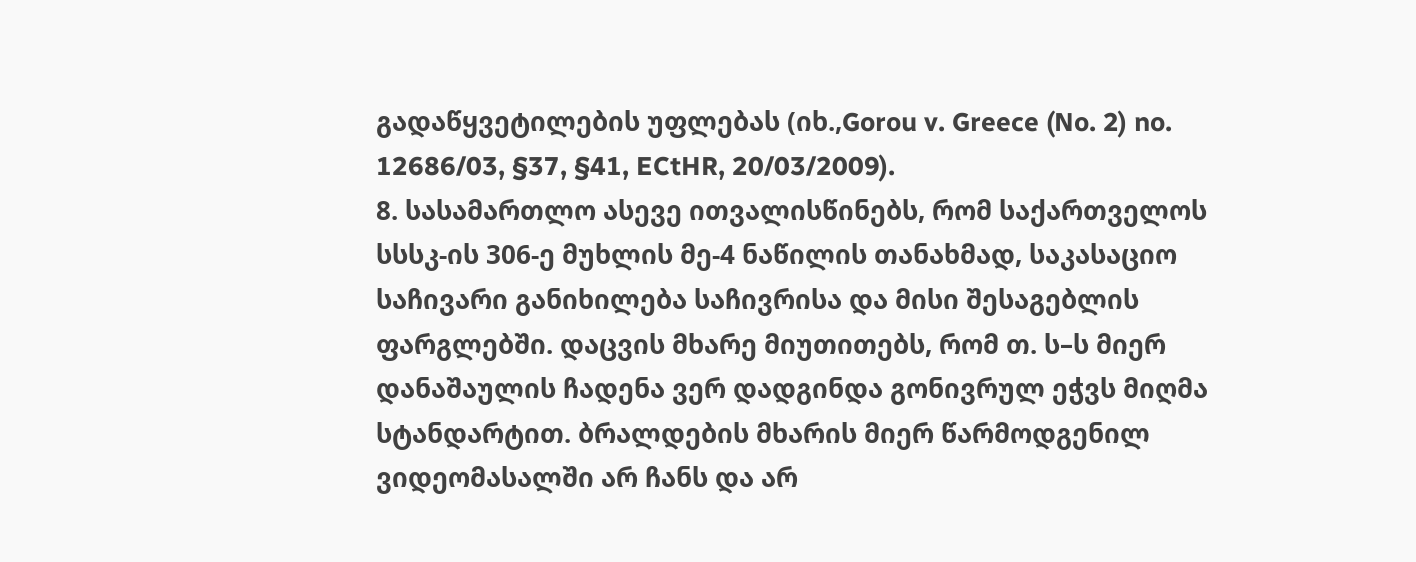გადაწყვეტილების უფლებას (იხ.,Gorou v. Greece (No. 2) no. 12686/03, §37, §41, ECtHR, 20/03/2009).
8. სასამართლო ასევე ითვალისწინებს, რომ საქართველოს სსსკ-ის 306-ე მუხლის მე-4 ნაწილის თანახმად, საკასაციო საჩივარი განიხილება საჩივრისა და მისი შესაგებლის ფარგლებში. დაცვის მხარე მიუთითებს, რომ თ. ს–ს მიერ დანაშაულის ჩადენა ვერ დადგინდა გონივრულ ეჭვს მიღმა სტანდარტით. ბრალდების მხარის მიერ წარმოდგენილ ვიდეომასალში არ ჩანს და არ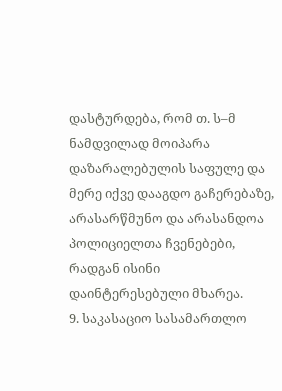დასტურდება, რომ თ. ს–მ ნამდვილად მოიპარა დაზარალებულის საფულე და მერე იქვე დააგდო გაჩერებაზე, არასარწმუნო და არასანდოა პოლიციელთა ჩვენებები, რადგან ისინი დაინტერესებული მხარეა.
9. საკასაციო სასამართლო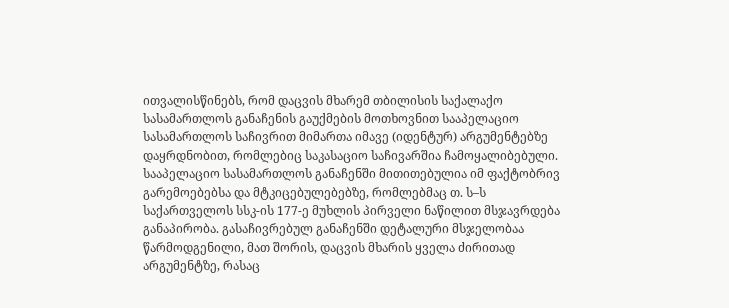ითვალისწინებს, რომ დაცვის მხარემ თბილისის საქალაქო სასამართლოს განაჩენის გაუქმების მოთხოვნით სააპელაციო სასამართლოს საჩივრით მიმართა იმავე (იდენტურ) არგუმენტებზე დაყრდნობით, რომლებიც საკასაციო საჩივარშია ჩამოყალიბებული. სააპელაციო სასამართლოს განაჩენში მითითებულია იმ ფაქტობრივ გარემოებებსა და მტკიცებულებებზე, რომლებმაც თ. ს–ს საქართველოს სსკ-ის 177-ე მუხლის პირველი ნაწილით მსჯავრდება განაპირობა. გასაჩივრებულ განაჩენში დეტალური მსჯელობაა წარმოდგენილი, მათ შორის, დაცვის მხარის ყველა ძირითად არგუმენტზე, რასაც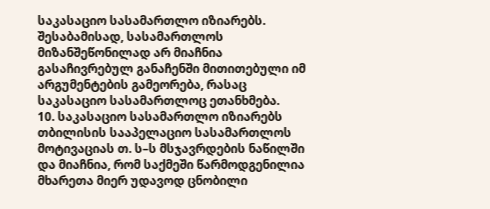საკასაციო სასამართლო იზიარებს. შესაბამისად, სასამართლოს მიზანშეწონილად არ მიაჩნია გასაჩივრებულ განაჩენში მითითებული იმ არგუმენტების გამეორება, რასაც საკასაციო სასამართლოც ეთანხმება.
10. საკასაციო სასამართლო იზიარებს თბილისის სააპელაციო სასამართლოს მოტივაციას თ. ს–ს მსჯავრდების ნაწილში და მიაჩნია, რომ საქმეში წარმოდგენილია მხარეთა მიერ უდავოდ ცნობილი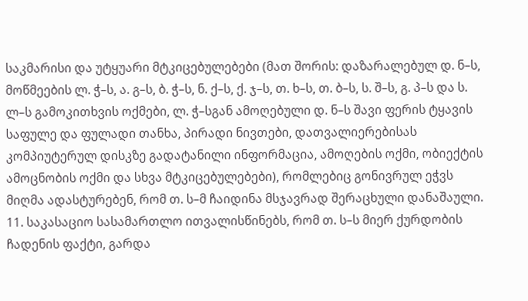საკმარისი და უტყუარი მტკიცებულებები (მათ შორის: დაზარალებულ დ. ნ–ს, მოწმეების ლ. ჭ–ს, ა. გ–ს, ბ. ჭ–ს, ნ. ქ–ს, ქ. ჯ–ს, თ. ხ–ს, თ. ბ–ს, ს. შ–ს, გ. პ–ს და ს. ლ–ს გამოკითხვის ოქმები, ლ. ჭ–სგან ამოღებული დ. ნ–ს შავი ფერის ტყავის საფულე და ფულადი თანხა, პირადი ნივთები, დათვალიერებისას კომპიუტერულ დისკზე გადატანილი ინფორმაცია, ამოღების ოქმი, ობიექტის ამოცნობის ოქმი და სხვა მტკიცებულებები), რომლებიც გონივრულ ეჭვს მიღმა ადასტურებენ, რომ თ. ს–მ ჩაიდინა მსჯავრად შერაცხული დანაშაული.
11. საკასაციო სასამართლო ითვალისწინებს, რომ თ. ს–ს მიერ ქურდობის ჩადენის ფაქტი, გარდა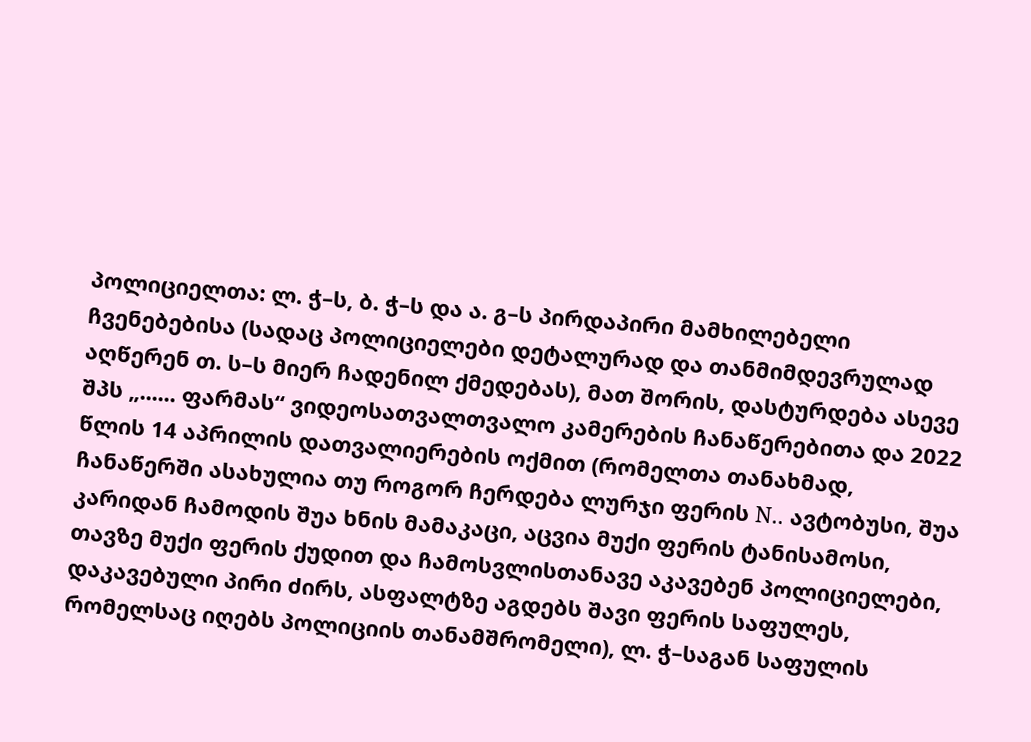პოლიციელთა: ლ. ჭ–ს, ბ. ჭ–ს და ა. გ–ს პირდაპირი მამხილებელი ჩვენებებისა (სადაც პოლიციელები დეტალურად და თანმიმდევრულად აღწერენ თ. ს–ს მიერ ჩადენილ ქმედებას), მათ შორის, დასტურდება ასევე შპს „...... ფარმას“ ვიდეოსათვალთვალო კამერების ჩანაწერებითა და 2022 წლის 14 აპრილის დათვალიერების ოქმით (რომელთა თანახმად, ჩანაწერში ასახულია თუ როგორ ჩერდება ლურჯი ფერის N.. ავტობუსი, შუა კარიდან ჩამოდის შუა ხნის მამაკაცი, აცვია მუქი ფერის ტანისამოსი, თავზე მუქი ფერის ქუდით და ჩამოსვლისთანავე აკავებენ პოლიციელები, დაკავებული პირი ძირს, ასფალტზე აგდებს შავი ფერის საფულეს, რომელსაც იღებს პოლიციის თანამშრომელი), ლ. ჭ–საგან საფულის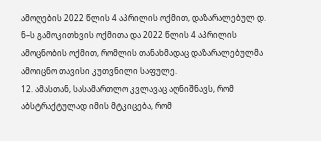ამოღების 2022 წლის 4 აპრილის ოქმით, დაზარალებულ დ. ნ–ს გამოკითხვის ოქმითა და 2022 წლის 4 აპრილის ამოცნობის ოქმით, რომლის თანახმადაც დაზარალებულმა ამოიცნო თავისი კუთვნილი საფულე.
12. ამასთან, სასამართლო კვლავაც აღნიშნავს, რომ აბსტრაქტულად იმის მტკიცება, რომ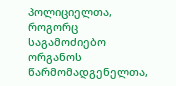პოლიციელთა, როგორც საგამოძიებო ორგანოს წარმომადგენელთა,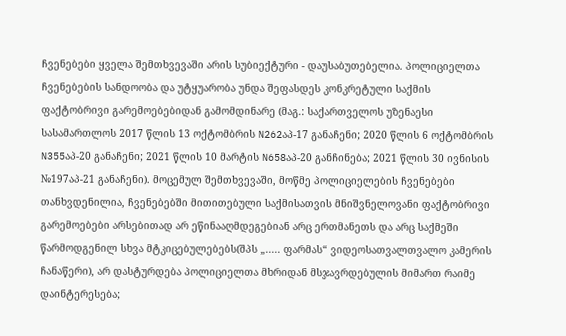ჩვენებები ყველა შემთხვევაში არის სუბიექტური - დაუსაბუთებელია. პოლიციელთა ჩვენებების სანდოობა და უტყუარობა უნდა შეფასდეს კონკრეტული საქმის ფაქტობრივი გარემოებებიდან გამომდინარე (მაგ.: საქართველოს უზენაესი სასამართლოს 2017 წლის 13 ოქტომბრის N262აპ-17 განაჩენი; 2020 წლის 6 ოქტომბრის N355აპ-20 განაჩენი; 2021 წლის 10 მარტის N658აპ-20 განჩინება; 2021 წლის 30 ივნისის №197აპ-21 განაჩენი). მოცემულ შემთხვევაში, მოწმე პოლიციელების ჩვენებები თანხვდენილია, ჩვენებებში მითითებული საქმისათვის მნიშვნელოვანი ფაქტობრივი გარემოებები არსებითად არ ეწინააღმდეგებიან არც ერთმანეთს და არც საქმეში წარმოდგენილ სხვა მტკიცებულებებს(შპს „..... ფარმას“ ვიდეოსათვალთვალო კამერის ჩანაწერი), არ დასტურდება პოლიციელთა მხრიდან მსჯავრდებულის მიმართ რაიმე დაინტერესება;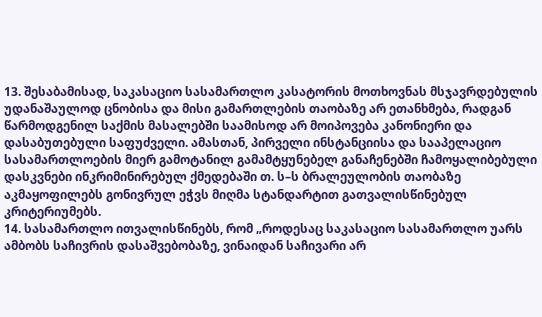13. შესაბამისად, საკასაციო სასამართლო კასატორის მოთხოვნას მსჯავრდებულის უდანაშაულოდ ცნობისა და მისი გამართლების თაობაზე არ ეთანხმება, რადგან წარმოდგენილ საქმის მასალებში საამისოდ არ მოიპოვება კანონიერი და დასაბუთებული საფუძველი. ამასთან, პირველი ინსტანციისა და სააპელაციო სასამართლოების მიერ გამოტანილ გამამტყუნებელ განაჩენებში ჩამოყალიბებული დასკვნები ინკრიმინირებულ ქმედებაში თ. ს–ს ბრალეულობის თაობაზე აკმაყოფილებს გონივრულ ეჭვს მიღმა სტანდარტით გათვალისწინებულ კრიტერიუმებს.
14. სასამართლო ითვალისწინებს, რომ „როდესაც საკასაციო სასამართლო უარს ამბობს საჩივრის დასაშვებობაზე, ვინაიდან საჩივარი არ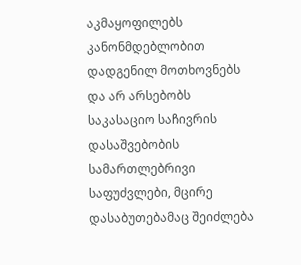აკმაყოფილებს კანონმდებლობით დადგენილ მოთხოვნებს და არ არსებობს საკასაციო საჩივრის დასაშვებობის სამართლებრივი საფუძვლები, მცირე დასაბუთებამაც შეიძლება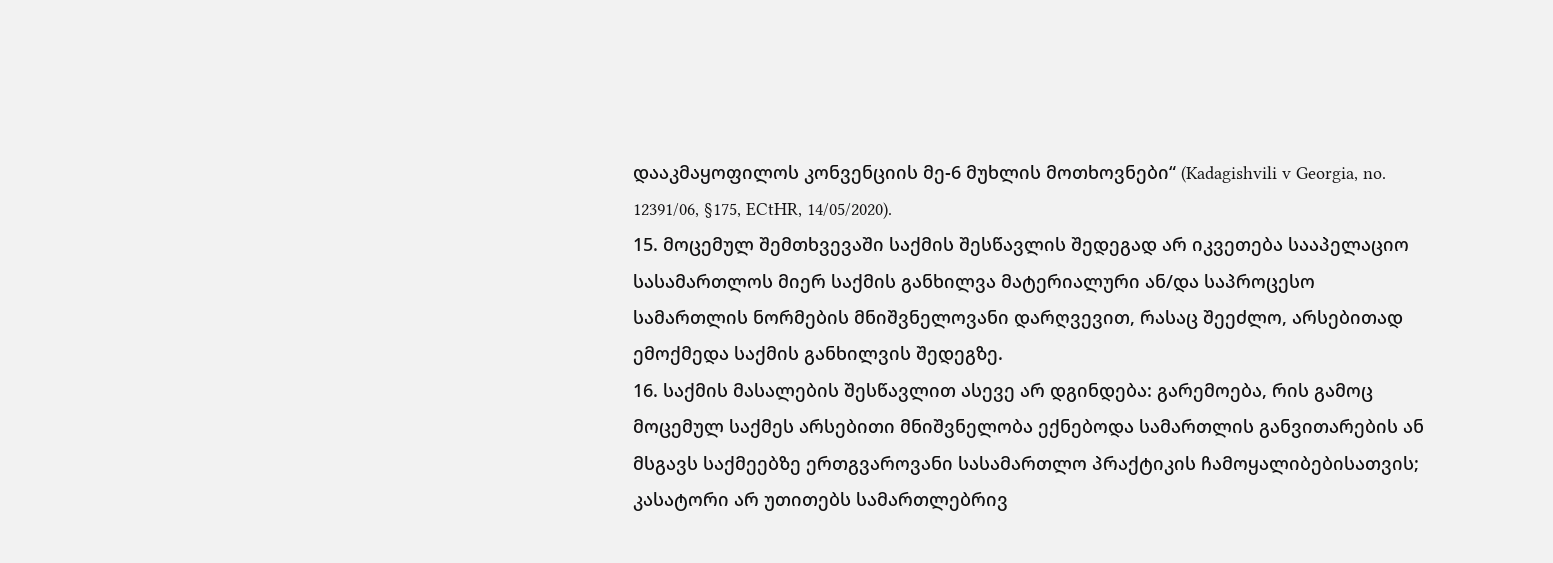დააკმაყოფილოს კონვენციის მე-6 მუხლის მოთხოვნები“ (Kadagishvili v Georgia, no. 12391/06, §175, ECtHR, 14/05/2020).
15. მოცემულ შემთხვევაში საქმის შესწავლის შედეგად არ იკვეთება სააპელაციო სასამართლოს მიერ საქმის განხილვა მატერიალური ან/და საპროცესო სამართლის ნორმების მნიშვნელოვანი დარღვევით, რასაც შეეძლო, არსებითად ემოქმედა საქმის განხილვის შედეგზე.
16. საქმის მასალების შესწავლით ასევე არ დგინდება: გარემოება, რის გამოც მოცემულ საქმეს არსებითი მნიშვნელობა ექნებოდა სამართლის განვითარების ან მსგავს საქმეებზე ერთგვაროვანი სასამართლო პრაქტიკის ჩამოყალიბებისათვის; კასატორი არ უთითებს სამართლებრივ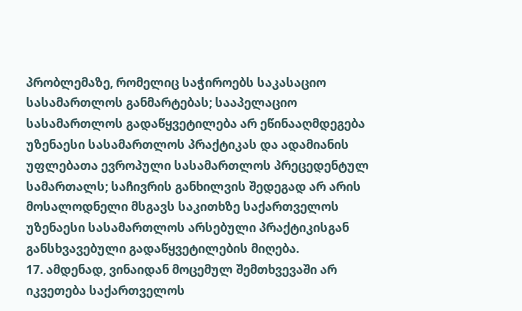პრობლემაზე, რომელიც საჭიროებს საკასაციო სასამართლოს განმარტებას; სააპელაციო სასამართლოს გადაწყვეტილება არ ეწინააღმდეგება უზენაესი სასამართლოს პრაქტიკას და ადამიანის უფლებათა ევროპული სასამართლოს პრეცედენტულ სამართალს; საჩივრის განხილვის შედეგად არ არის მოსალოდნელი მსგავს საკითხზე საქართველოს უზენაესი სასამართლოს არსებული პრაქტიკისგან განსხვავებული გადაწყვეტილების მიღება.
17. ამდენად, ვინაიდან მოცემულ შემთხვევაში არ იკვეთება საქართველოს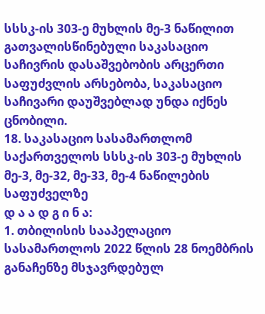სსსკ-ის 303-ე მუხლის მე-3 ნაწილით გათვალისწინებული საკასაციო საჩივრის დასაშვებობის არცერთი საფუძვლის არსებობა, საკასაციო საჩივარი დაუშვებლად უნდა იქნეს ცნობილი.
18. საკასაციო სასამართლომ საქართველოს სსსკ-ის 303-ე მუხლის მე-3, მე-32, მე-33, მე-4 ნაწილების საფუძველზე
დ ა ა დ გ ი ნ ა:
1. თბილისის სააპელაციო სასამართლოს 2022 წლის 28 ნოემბრის განაჩენზე მსჯავრდებულ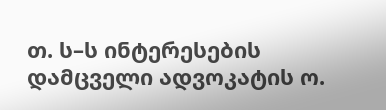თ. ს–ს ინტერესების დამცველი ადვოკატის ო.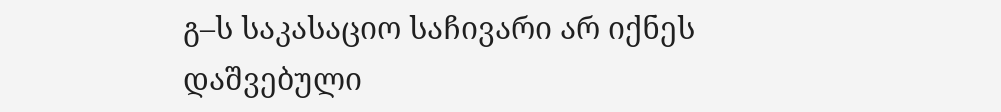გ–ს საკასაციო საჩივარი არ იქნეს დაშვებული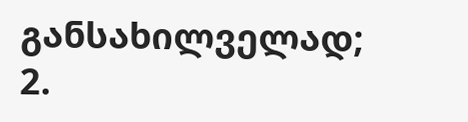განსახილველად;
2.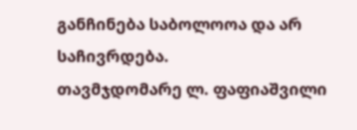განჩინება საბოლოოა და არ საჩივრდება.
თავმჯდომარე ლ. ფაფიაშვილი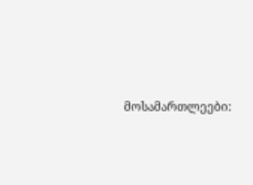მოსამართლეები: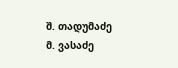შ. თადუმაძე
მ. ვასაძე